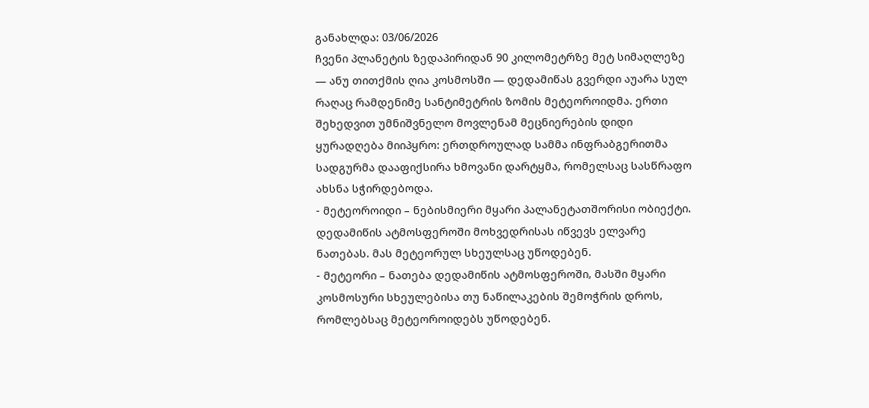განახლდა: 03/06/2026
ჩვენი პლანეტის ზედაპირიდან 90 კილომეტრზე მეტ სიმაღლეზე — ანუ თითქმის ღია კოსმოსში — დედამიწას გვერდი აუარა სულ რაღაც რამდენიმე სანტიმეტრის ზომის მეტეოროიდმა. ერთი შეხედვით უმნიშვნელო მოვლენამ მეცნიერების დიდი ყურადღება მიიპყრო: ერთდროულად სამმა ინფრაბგერითმა სადგურმა დააფიქსირა ხმოვანი დარტყმა, რომელსაც სასწრაფო ახსნა სჭირდებოდა.
- მეტეოროიდი – ნებისმიერი მყარი პალანეტათშორისი ობიექტი. დედამიწის ატმოსფეროში მოხვედრისას იწვევს ელვარე ნათებას. მას მეტეორულ სხეულსაც უწოდებენ.
- მეტეორი – ნათება დედამიწის ატმოსფეროში, მასში მყარი კოსმოსური სხეულებისა თუ ნაწილაკების შემოჭრის დროს, რომლებსაც მეტეოროიდებს უწოდებენ.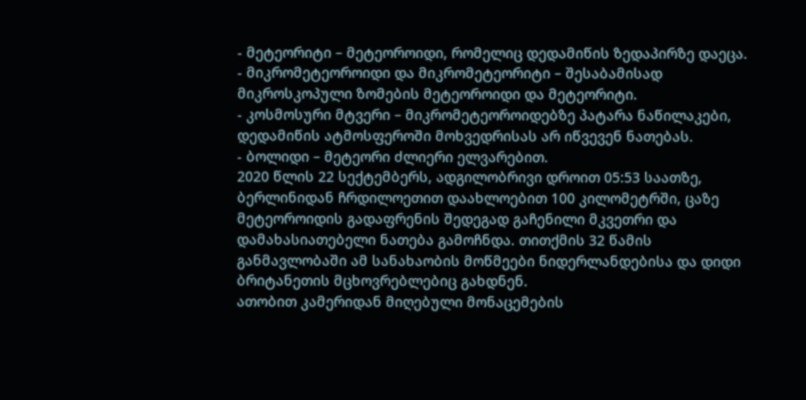- მეტეორიტი – მეტეოროიდი, რომელიც დედამიწის ზედაპირზე დაეცა.
- მიკრომეტეოროიდი და მიკრომეტეორიტი – შესაბამისად მიკროსკოპული ზომების მეტეოროიდი და მეტეორიტი.
- კოსმოსური მტვერი – მიკრომეტეოროიდებზე პატარა ნაწილაკები, დედამიწის ატმოსფეროში მოხვედრისას არ იწვევენ ნათებას.
- ბოლიდი – მეტეორი ძლიერი ელვარებით.
2020 წლის 22 სექტემბერს, ადგილობრივი დროით 05:53 საათზე, ბერლინიდან ჩრდილოეთით დაახლოებით 100 კილომეტრში, ცაზე მეტეოროიდის გადაფრენის შედეგად გაჩენილი მკვეთრი და დამახასიათებელი ნათება გამოჩნდა. თითქმის 32 წამის განმავლობაში ამ სანახაობის მოწმეები ნიდერლანდებისა და დიდი ბრიტანეთის მცხოვრებლებიც გახდნენ.
ათობით კამერიდან მიღებული მონაცემების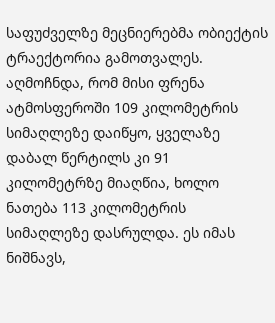საფუძველზე მეცნიერებმა ობიექტის ტრაექტორია გამოთვალეს. აღმოჩნდა, რომ მისი ფრენა ატმოსფეროში 109 კილომეტრის სიმაღლეზე დაიწყო, ყველაზე დაბალ წერტილს კი 91 კილომეტრზე მიაღწია, ხოლო ნათება 113 კილომეტრის სიმაღლეზე დასრულდა. ეს იმას ნიშნავს,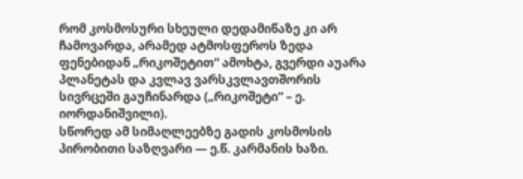რომ კოსმოსური სხეული დედამიწაზე კი არ ჩამოვარდა, არამედ ატმოსფეროს ზედა ფენებიდან „რიკოშეტით“ ამოხტა, გვერდი აუარა პლანეტას და კვლავ ვარსკვლავთშორის სივრცეში გაუჩინარდა („რიკოშეტი“ – ე. იორდანიშვილი).
სწორედ ამ სიმაღლეებზე გადის კოსმოსის პირობითი საზღვარი — ე.წ. კარმანის ხაზი.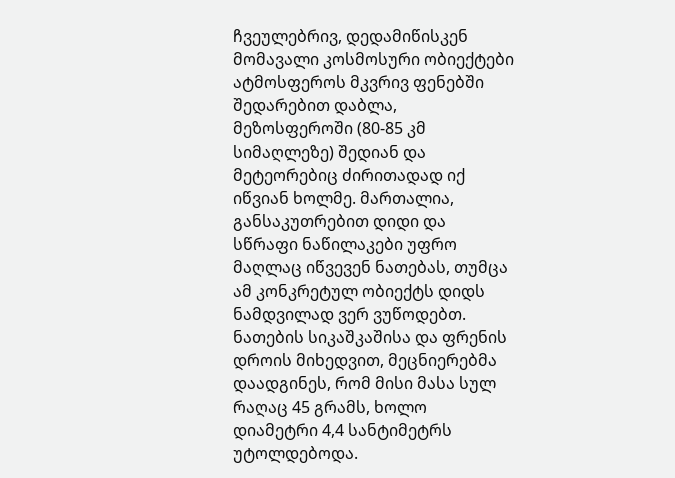ჩვეულებრივ, დედამიწისკენ მომავალი კოსმოსური ობიექტები ატმოსფეროს მკვრივ ფენებში შედარებით დაბლა, მეზოსფეროში (80-85 კმ სიმაღლეზე) შედიან და მეტეორებიც ძირითადად იქ იწვიან ხოლმე. მართალია, განსაკუთრებით დიდი და სწრაფი ნაწილაკები უფრო მაღლაც იწვევენ ნათებას, თუმცა ამ კონკრეტულ ობიექტს დიდს ნამდვილად ვერ ვუწოდებთ. ნათების სიკაშკაშისა და ფრენის დროის მიხედვით, მეცნიერებმა დაადგინეს, რომ მისი მასა სულ რაღაც 45 გრამს, ხოლო დიამეტრი 4,4 სანტიმეტრს უტოლდებოდა.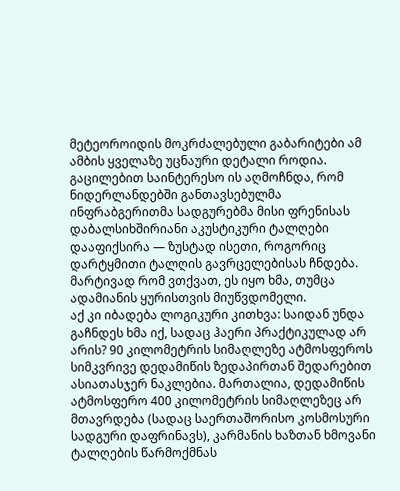მეტეოროიდის მოკრძალებული გაბარიტები ამ ამბის ყველაზე უცნაური დეტალი როდია. გაცილებით საინტერესო ის აღმოჩნდა, რომ ნიდერლანდებში განთავსებულმა ინფრაბგერითმა სადგურებმა მისი ფრენისას დაბალსიხშირიანი აკუსტიკური ტალღები დააფიქსირა — ზუსტად ისეთი, როგორიც დარტყმითი ტალღის გავრცელებისას ჩნდება. მარტივად რომ ვთქვათ, ეს იყო ხმა, თუმცა ადამიანის ყურისთვის მიუწვდომელი.
აქ კი იბადება ლოგიკური კითხვა: საიდან უნდა გაჩნდეს ხმა იქ, სადაც ჰაერი პრაქტიკულად არ არის? 90 კილომეტრის სიმაღლეზე ატმოსფეროს სიმკვრივე დედამიწის ზედაპირთან შედარებით ასიათასჯერ ნაკლებია. მართალია, დედამიწის ატმოსფერო 400 კილომეტრის სიმაღლეზეც არ მთავრდება (სადაც საერთაშორისო კოსმოსური სადგური დაფრინავს), კარმანის ხაზთან ხმოვანი ტალღების წარმოქმნას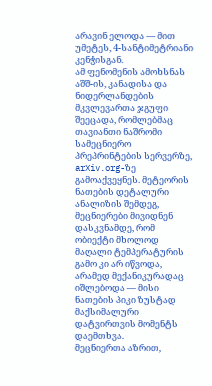არავინ ელოდა — მით უმეტეს, 4-სანტიმეტრიანი კენჭისგან.
ამ ფენომენის ამოხსნას აშშ-ის, კანადისა და ნიდერლანდების მკვლევართა ჯგუფი შეეცადა, რომლებმაც თავიანთი ნაშრომი სამეცნიერო პრეპრინტების სერვერზე, arXiv.org-ზე გამოაქვეყნეს. მეტეორის ნათების დეტალური ანალიზის შემდეგ, მეცნიერები მივიდნენ დასკვნამდე, რომ ობიექტი მხოლოდ მაღალი ტემპერატურის გამო კი არ იწვოდა, არამედ მექანიკურადაც იშლებოდა — მისი ნათების პიკი ზუსტად მაქსიმალური დატვირთვის მომენტს დაემთხვა.
მეცნიერთა აზრით,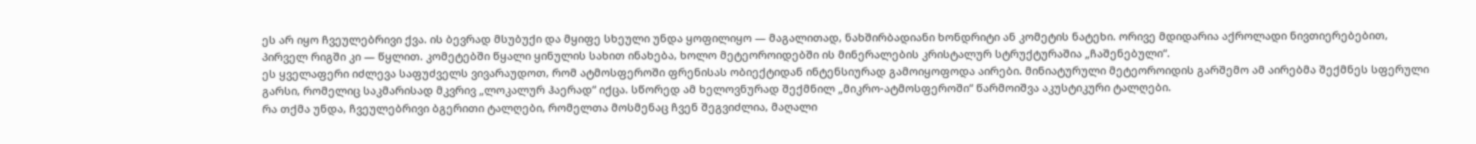ეს არ იყო ჩვეულებრივი ქვა. ის ბევრად მსუბუქი და მყიფე სხეული უნდა ყოფილიყო — მაგალითად, ნახშირბადიანი ხონდრიტი ან კომეტის ნატეხი. ორივე მდიდარია აქროლადი ნივთიერებებით, პირველ რიგში კი — წყლით. კომეტებში წყალი ყინულის სახით ინახება, ხოლო მეტეოროიდებში ის მინერალების კრისტალურ სტრუქტურაშია „ჩაშენებული“.
ეს ყველაფერი იძლევა საფუძველს ვივარაუდოთ, რომ ატმოსფეროში ფრენისას ობიექტიდან ინტენსიურად გამოიყოფოდა აირები. მინიატურული მეტეოროიდის გარშემო ამ აირებმა შექმნეს სფერული გარსი, რომელიც საკმარისად მკვრივ „ლოკალურ ჰაერად“ იქცა. სწორედ ამ ხელოვნურად შექმნილ „მიკრო-ატმოსფეროში“ წარმოიშვა აკუსტიკური ტალღები.
რა თქმა უნდა, ჩვეულებრივი ბგერითი ტალღები, რომელთა მოსმენაც ჩვენ შეგვიძლია, მაღალი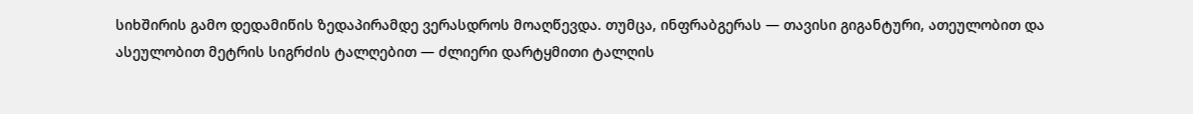სიხშირის გამო დედამიწის ზედაპირამდე ვერასდროს მოაღწევდა. თუმცა, ინფრაბგერას — თავისი გიგანტური, ათეულობით და ასეულობით მეტრის სიგრძის ტალღებით — ძლიერი დარტყმითი ტალღის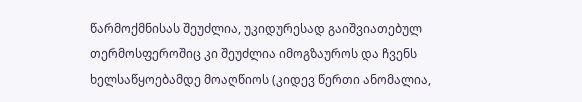წარმოქმნისას შეუძლია, უკიდურესად გაიშვიათებულ თერმოსფეროშიც კი შეუძლია იმოგზაუროს და ჩვენს ხელსაწყოებამდე მოაღწიოს (კიდევ წერთი ანომალია,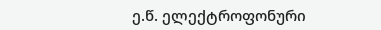ე.წ. ელექტროფონური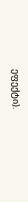ეფექტი).